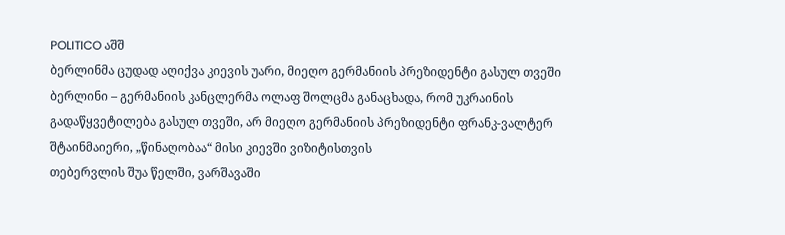POLITICO აშშ
ბერლინმა ცუდად აღიქვა კიევის უარი, მიეღო გერმანიის პრეზიდენტი გასულ თვეში
ბერლინი – გერმანიის კანცლერმა ოლაფ შოლცმა განაცხადა, რომ უკრაინის გადაწყვეტილება გასულ თვეში, არ მიეღო გერმანიის პრეზიდენტი ფრანკ-ვალტერ შტაინმაიერი, „წინაღობაა“ მისი კიევში ვიზიტისთვის
თებერვლის შუა წელში, ვარშავაში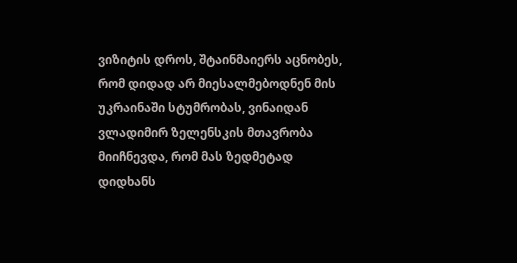ვიზიტის დროს, შტაინმაიერს აცნობეს, რომ დიდად არ მიესალმებოდნენ მის უკრაინაში სტუმრობას, ვინაიდან ვლადიმირ ზელენსკის მთავრობა მიიჩნევდა, რომ მას ზედმეტად დიდხანს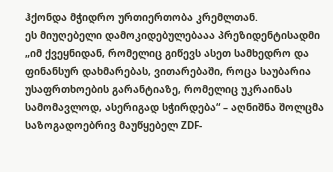ჰქონდა მჭიდრო ურთიერთობა კრემლთან.
ეს მიუღებელი დამოკიდებულებააა პრეზიდენტისადმი „იმ ქვეყნიდან, რომელიც გიწევს ასეთ სამხედრო და ფინანსურ დახმარებას, ვითარებაში, როცა საუბარია უსაფრთხოების გარანტიაზე, რომელიც უკრაინას სამომავლოდ, ასერიგად სჭირდება“ – აღნიშნა შოლცმა საზოგადოებრივ მაუწყებელ ZDF-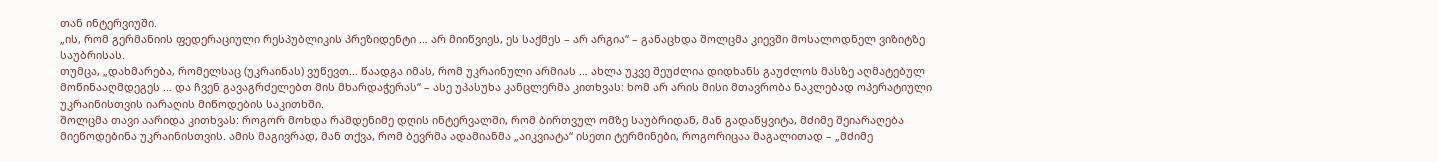თან ინტერვიუში.
„ის, რომ გერმანიის ფედერაციული რესპუბლიკის პრეზიდენტი … არ მიიწვიეს, ეს საქმეს – არ არგია“ – განაცხდა შოლცმა კიევში მოსალოდნელ ვიზიტზე საუბრისას.
თუმცა, „დახმარება, რომელსაც (უკრაინას) ვუწევთ… წაადგა იმას, რომ უკრაინული არმიას … ახლა უკვე შეუძლია დიდხანს გაუძლოს მასზე აღმატებულ მოწინააღმდეგეს … და ჩვენ გავაგრძელებთ მის მხარდაჭერას“ – ასე უპასუხა კანცლერმა კითხვას: ხომ არ არის მისი მთავრობა ნაკლებად ოპერატიული უკრაინისთვის იარაღის მიწოდების საკითხში.
შოლცმა თავი აარიდა კითხვას: როგორ მოხდა რამდენიმე დღის ინტერვალში, რომ ბირთვულ ომზე საუბრიდან, მან გადაწყვიტა, მძიმე შეიარაღება მიეწოდებინა უკრაინისთვის. ამის მაგივრად, მან თქვა, რომ ბევრმა ადამიანმა „აიკვიატა“ ისეთი ტერმინები, როგორიცაა მაგალითად – „მძიმე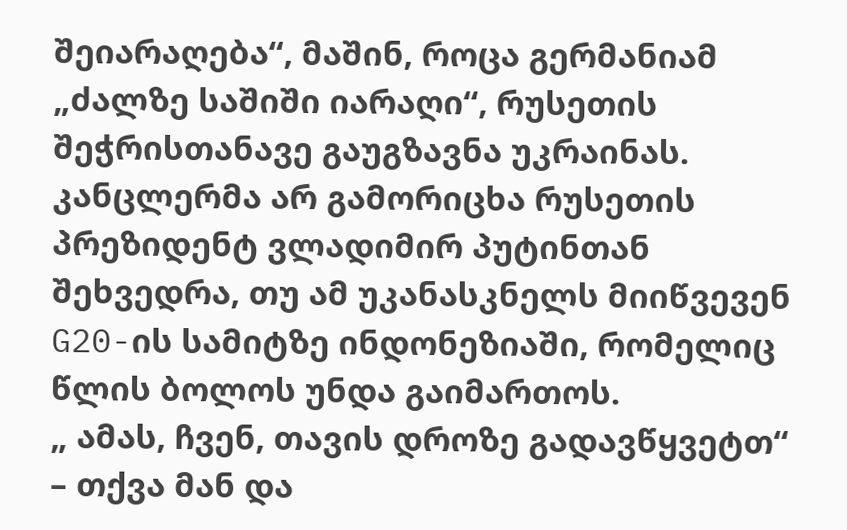შეიარაღება“, მაშინ, როცა გერმანიამ „ძალზე საშიში იარაღი“, რუსეთის შეჭრისთანავე გაუგზავნა უკრაინას.
კანცლერმა არ გამორიცხა რუსეთის პრეზიდენტ ვლადიმირ პუტინთან შეხვედრა, თუ ამ უკანასკნელს მიიწვევენ G20-ის სამიტზე ინდონეზიაში, რომელიც წლის ბოლოს უნდა გაიმართოს.
„ ამას, ჩვენ, თავის დროზე გადავწყვეტთ“ – თქვა მან და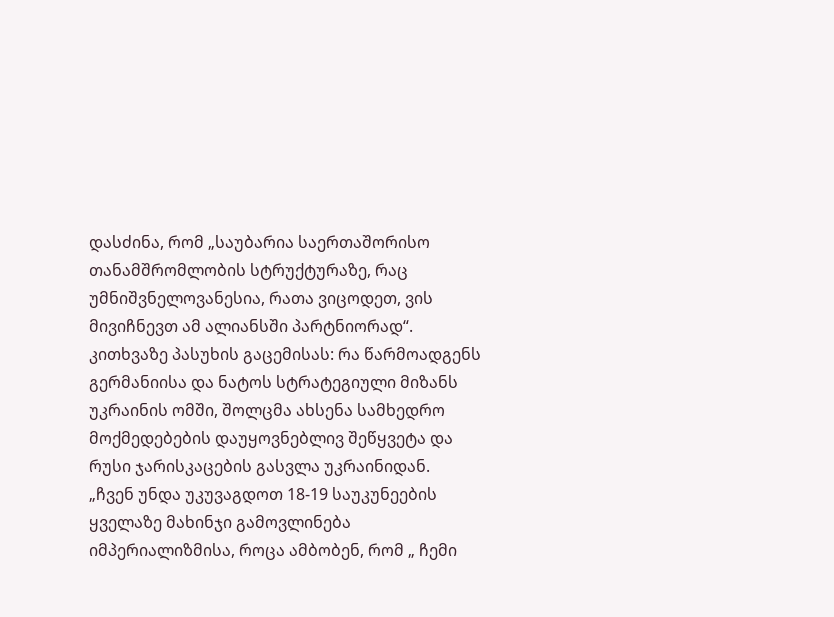დასძინა, რომ „საუბარია საერთაშორისო თანამშრომლობის სტრუქტურაზე, რაც უმნიშვნელოვანესია, რათა ვიცოდეთ, ვის მივიჩნევთ ამ ალიანსში პარტნიორად“.
კითხვაზე პასუხის გაცემისას: რა წარმოადგენს გერმანიისა და ნატოს სტრატეგიული მიზანს უკრაინის ომში, შოლცმა ახსენა სამხედრო მოქმედებების დაუყოვნებლივ შეწყვეტა და რუსი ჯარისკაცების გასვლა უკრაინიდან.
„ჩვენ უნდა უკუვაგდოთ 18-19 საუკუნეების ყველაზე მახინჯი გამოვლინება იმპერიალიზმისა, როცა ამბობენ, რომ „ ჩემი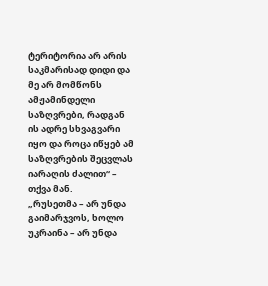ტერიტორია არ არის საკმარისად დიდი და მე არ მომწონს ამჟამინდელი საზღვრები, რადგან ის ადრე სხვაგვარი იყო და როცა იწყებ ამ საზღვრების შეცვლას იარაღის ძალით“ – თქვა მან.
„რუსეთმა – არ უნდა გაიმარჯვოს, ხოლო უკრაინა – არ უნდა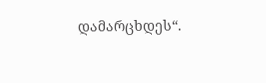დამარცხდეს“.